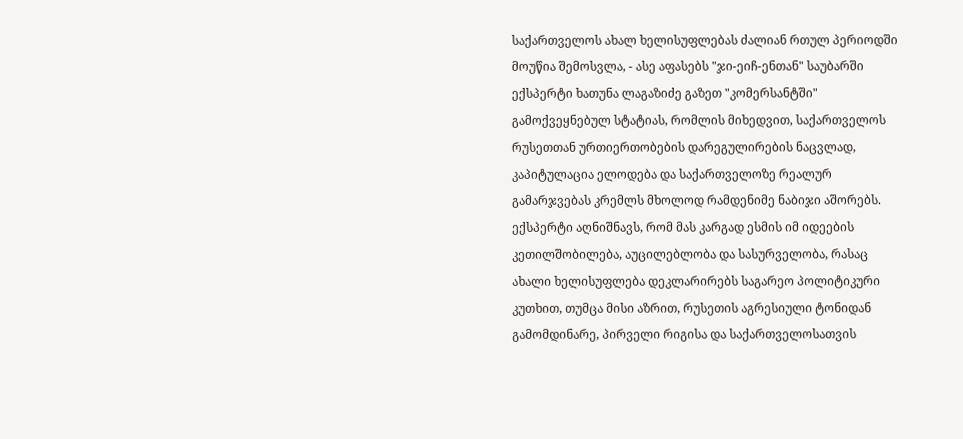საქართველოს ახალ ხელისუფლებას ძალიან რთულ პერიოდში მოუწია შემოსვლა, - ასე აფასებს "ჯი-ეიჩ-ენთან" საუბარში ექსპერტი ხათუნა ლაგაზიძე გაზეთ "კომერსანტში" გამოქვეყნებულ სტატიას, რომლის მიხედვით, საქართველოს რუსეთთან ურთიერთობების დარეგულირების ნაცვლად, კაპიტულაცია ელოდება და საქართველოზე რეალურ გამარჯვებას კრემლს მხოლოდ რამდენიმე ნაბიჯი აშორებს.
ექსპერტი აღნიშნავს, რომ მას კარგად ესმის იმ იდეების კეთილშობილება, აუცილებლობა და სასურველობა, რასაც ახალი ხელისუფლება დეკლარირებს საგარეო პოლიტიკური კუთხით, თუმცა მისი აზრით, რუსეთის აგრესიული ტონიდან გამომდინარე, პირველი რიგისა და საქართველოსათვის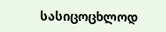სასიცოცხლოდ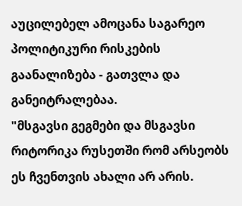აუცილებელ ამოცანა საგარეო პოლიტიკური რისკების გაანალიზება - გათვლა და განეიტრალებაა.
"მსგავსი გეგმები და მსგავსი რიტორიკა რუსეთში რომ არსეობს ეს ჩვენთვის ახალი არ არის.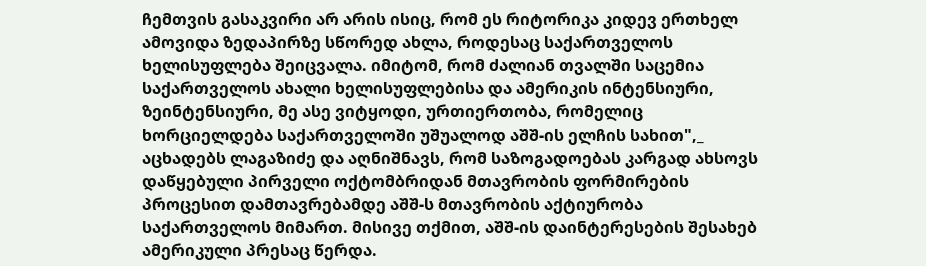ჩემთვის გასაკვირი არ არის ისიც, რომ ეს რიტორიკა კიდევ ერთხელ ამოვიდა ზედაპირზე სწორედ ახლა, როდესაც საქართველოს ხელისუფლება შეიცვალა. იმიტომ, რომ ძალიან თვალში საცემია საქართველოს ახალი ხელისუფლებისა და ამერიკის ინტენსიური, ზეინტენსიური, მე ასე ვიტყოდი, ურთიერთობა, რომელიც ხორციელდება საქართველოში უშუალოდ აშშ-ის ელჩის სახით",_ აცხადებს ლაგაზიძე და აღნიშნავს, რომ საზოგადოებას კარგად ახსოვს დაწყებული პირველი ოქტომბრიდან მთავრობის ფორმირების პროცესით დამთავრებამდე აშშ-ს მთავრობის აქტიურობა საქართველოს მიმართ. მისივე თქმით, აშშ-ის დაინტერესების შესახებ ამერიკული პრესაც წერდა.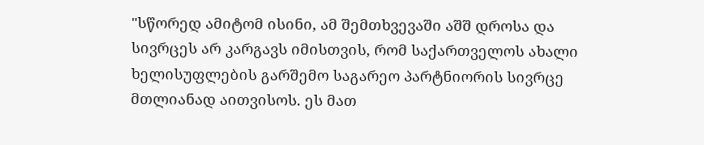"სწორედ ამიტომ ისინი, ამ შემთხვევაში აშშ დროსა და სივრცეს არ კარგავს იმისთვის, რომ საქართველოს ახალი ხელისუფლების გარშემო საგარეო პარტნიორის სივრცე მთლიანად აითვისოს. ეს მათ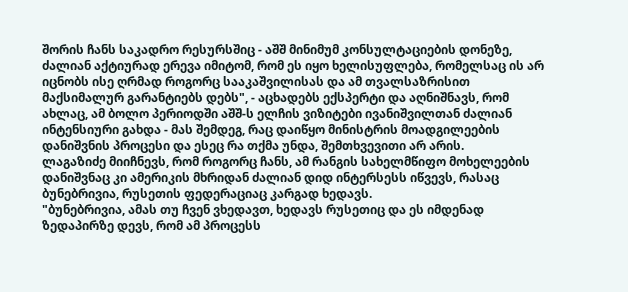შორის ჩანს საკადრო რესურსშიც - აშშ მინიმუმ კონსულტაციების დონეზე, ძალიან აქტიურად ერევა იმიტომ, რომ ეს იყო ხელისუფლება, რომელსაც ის არ იცნობს ისე ღრმად როგორც სააკაშვილისას და ამ თვალსაზრისით მაქსიმალურ გარანტიებს დებს", - აცხადებს ექსპერტი და აღნიშნავს, რომ ახლაც, ამ ბოლო პერიოდში აშშ-ს ელჩის ვიზიტები ივანიშვილთან ძალიან ინტენსიური გახდა - მას შემდეგ, რაც დაიწყო მინისტრის მოადგილეების დანიშვნის პროცესი და ესეც რა თქმა უნდა, შემთხვევითი არ არის.
ლაგაზიძე მიიჩნევს, რომ როგორც ჩანს, ამ რანგის სახელმწიფო მოხელეების დანიშვნაც კი ამერიკის მხრიდან ძალიან დიდ ინტერსესს იწვევს, რასაც ბუნებრივია, რუსეთის ფედერაციაც კარგად ხედავს.
"ბუნებრივია, ამას თუ ჩვენ ვხედავთ, ხედავს რუსეთიც და ეს იმდენად ზედაპირზე დევს, რომ ამ პროცესს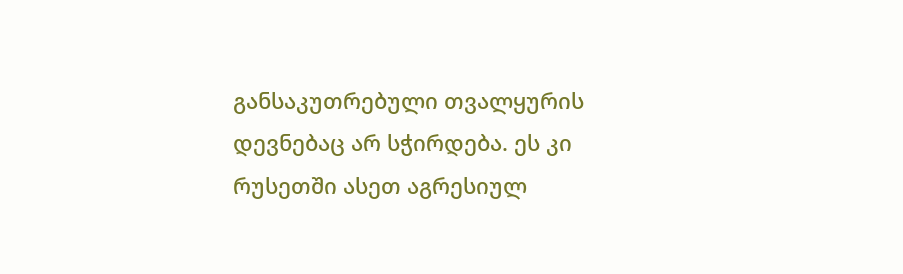განსაკუთრებული თვალყურის დევნებაც არ სჭირდება. ეს კი რუსეთში ასეთ აგრესიულ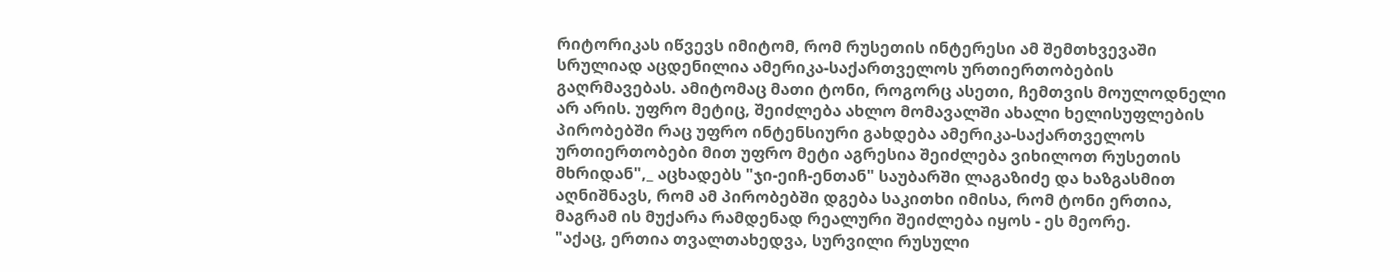რიტორიკას იწვევს იმიტომ, რომ რუსეთის ინტერესი ამ შემთხვევაში სრულიად აცდენილია ამერიკა-საქართველოს ურთიერთობების გაღრმავებას. ამიტომაც მათი ტონი, როგორც ასეთი, ჩემთვის მოულოდნელი არ არის. უფრო მეტიც, შეიძლება ახლო მომავალში ახალი ხელისუფლების პირობებში რაც უფრო ინტენსიური გახდება ამერიკა-საქართველოს ურთიერთობები მით უფრო მეტი აგრესია შეიძლება ვიხილოთ რუსეთის მხრიდან",_ აცხადებს "ჯი-ეიჩ-ენთან" საუბარში ლაგაზიძე და ხაზგასმით აღნიშნავს, რომ ამ პირობებში დგება საკითხი იმისა, რომ ტონი ერთია, მაგრამ ის მუქარა რამდენად რეალური შეიძლება იყოს - ეს მეორე.
"აქაც, ერთია თვალთახედვა, სურვილი რუსული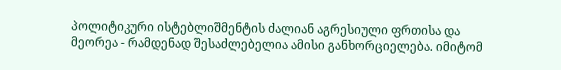პოლიტიკური ისტებლიშმენტის ძალიან აგრესიული ფრთისა და მეორეა - რამდენად შესაძლებელია ამისი განხორციელება. იმიტომ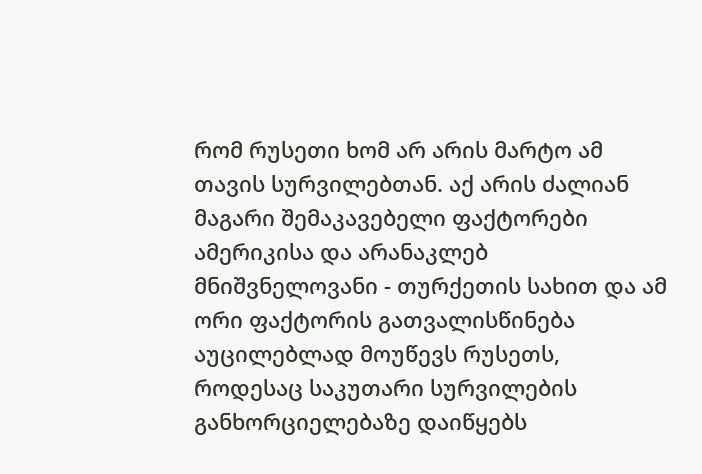რომ რუსეთი ხომ არ არის მარტო ამ თავის სურვილებთან. აქ არის ძალიან მაგარი შემაკავებელი ფაქტორები ამერიკისა და არანაკლებ მნიშვნელოვანი - თურქეთის სახით და ამ ორი ფაქტორის გათვალისწინება აუცილებლად მოუწევს რუსეთს, როდესაც საკუთარი სურვილების განხორციელებაზე დაიწყებს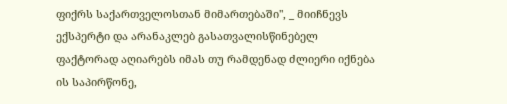ფიქრს საქართველოსთან მიმართებაში", _ მიიჩნევს ექსპერტი და არანაკლებ გასათვალისწინებელ ფაქტორად აღიარებს იმას თუ რამდენად ძლიერი იქნება ის საპირწონე,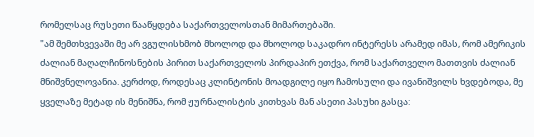რომელსაც რუსეთი წააწყდება საქართველოსთან მიმართებაში.
"ამ შემთხვევაში მე არ ვგულისხმობ მხოლოდ და მხოლოდ საკადრო ინტერესს არამედ იმას, რომ ამერიკის ძალიან მაღალჩინოსნების პირით საქართველოს პირდაპირ ეთქვა, რომ საქართველო მათთვის ძალიან მნიშვნელოვანია. კერძოდ, როდესაც კლინტონის მოადგილე იყო ჩამოსული და ივანიშვილს ხვდებოდა, მე ყველაზე მეტად ის მენიშნა, რომ ჟურნალისტის კითხვას მან ასეთი პასუხი გასცა: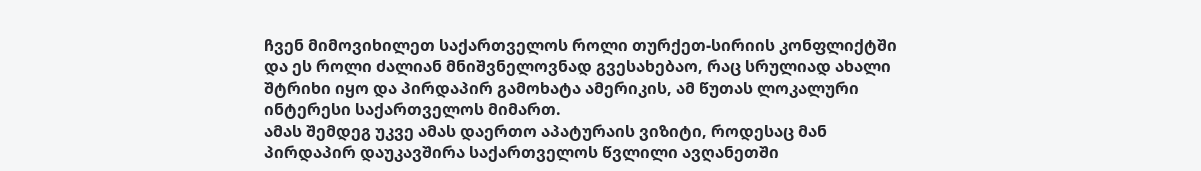ჩვენ მიმოვიხილეთ საქართველოს როლი თურქეთ-სირიის კონფლიქტში და ეს როლი ძალიან მნიშვნელოვნად გვესახებაო, რაც სრულიად ახალი შტრიხი იყო და პირდაპირ გამოხატა ამერიკის, ამ წუთას ლოკალური ინტერესი საქართველოს მიმართ.
ამას შემდეგ უკვე ამას დაერთო აპატურაის ვიზიტი, როდესაც მან პირდაპირ დაუკავშირა საქართველოს წვლილი ავღანეთში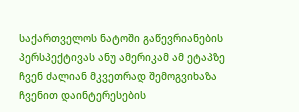საქართველოს ნატოში გაწევრიანების პერსპექტივას ანუ ამერიკამ ამ ეტაპზე ჩვენ ძალიან მკვეთრად შემოგვიხაზა ჩვენით დაინტერესების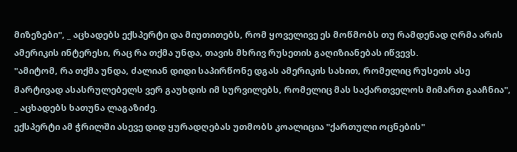მიზეზები", _ აცხადებს ექსპერტი და მიუთითებს, რომ ყოველივე ეს მოწმობს თუ რამდენად ღრმა არის ამერიკის ინტერესი, რაც რა თქმა უნდა, თავის მხრივ რუსეთის გაღიზიანებას იწვევს.
"ამიტომ, რა თქმა უნდა, ძალიან დიდი საპირწონე დგას ამერიკის სახით, რომელიც რუსეთს ასე მარტივად ასასრულებელს ვერ გაუხდის იმ სურვილებს, რომელიც მას საქართველოს მიმართ გააჩნია", _ აცხადებს ხათუნა ლაგაზიძე.
ექსპერტი ამ ჭრილში ასევე დიდ ყურადღებას უთმობს კოალიცია "ქართული ოცნების"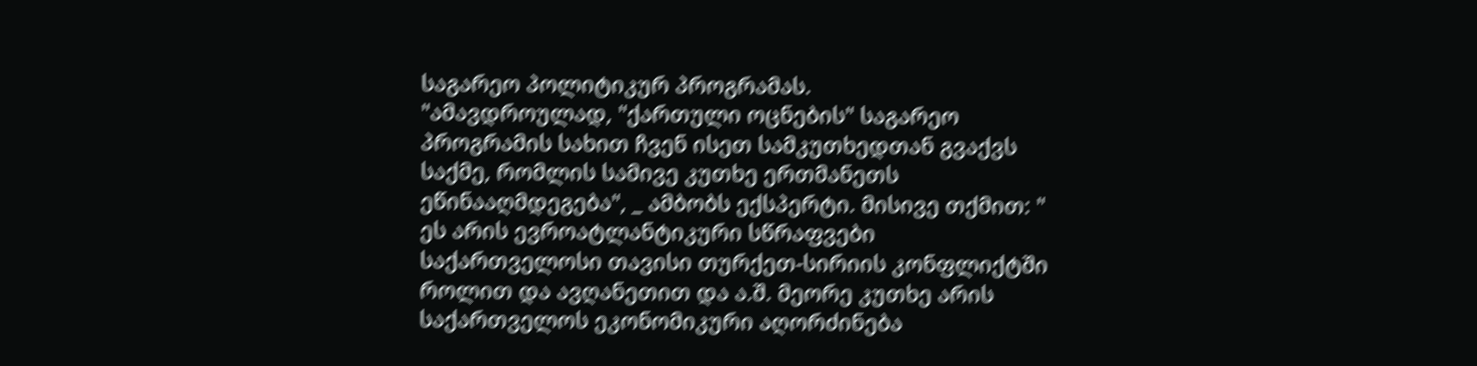საგარეო პოლიტიკურ პროგრამას.
"ამავდროულად, "ქართული ოცნების" საგარეო პროგრამის სახით ჩვენ ისეთ სამკუთხედთან გვაქვს საქმე, რომლის სამივე კუთხე ერთმანეთს ეწინააღმდეგება", _ ამბობს ექსპერტი. მისივე თქმით: " ეს არის ევროატლანტიკური სწრაფვები საქართველოსი თავისი თურქეთ-სირიის კონფლიქტში როლით და ავღანეთით და ა.შ. მეორე კუთხე არის საქართველოს ეკონომიკური აღორძინება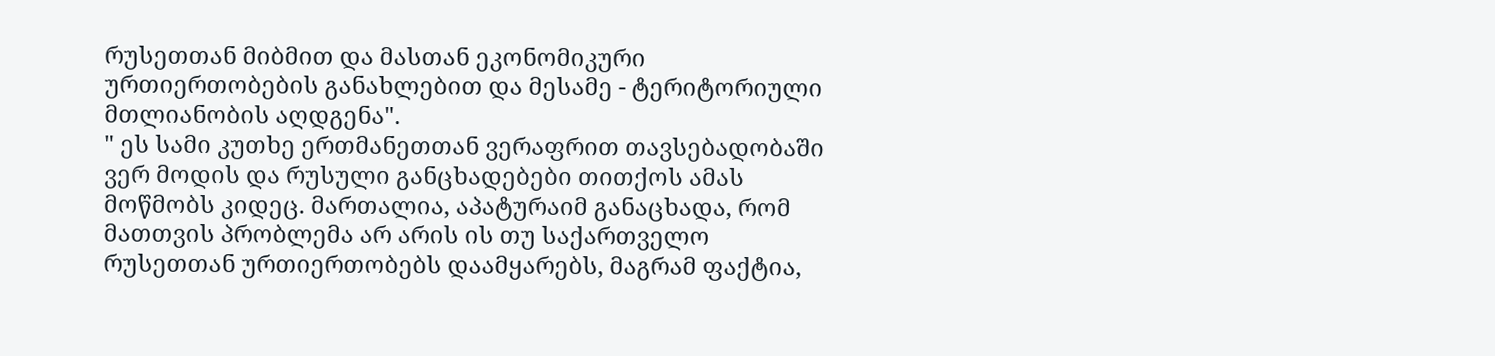რუსეთთან მიბმით და მასთან ეკონომიკური ურთიერთობების განახლებით და მესამე - ტერიტორიული მთლიანობის აღდგენა".
" ეს სამი კუთხე ერთმანეთთან ვერაფრით თავსებადობაში ვერ მოდის და რუსული განცხადებები თითქოს ამას მოწმობს კიდეც. მართალია, აპატურაიმ განაცხადა, რომ მათთვის პრობლემა არ არის ის თუ საქართველო რუსეთთან ურთიერთობებს დაამყარებს, მაგრამ ფაქტია,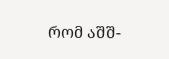რომ აშშ-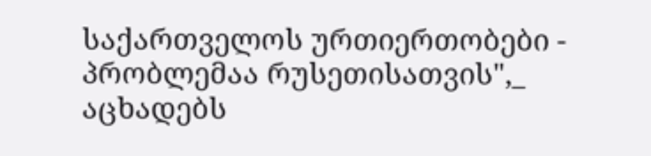საქართველოს ურთიერთობები - პრობლემაა რუსეთისათვის",_ აცხადებს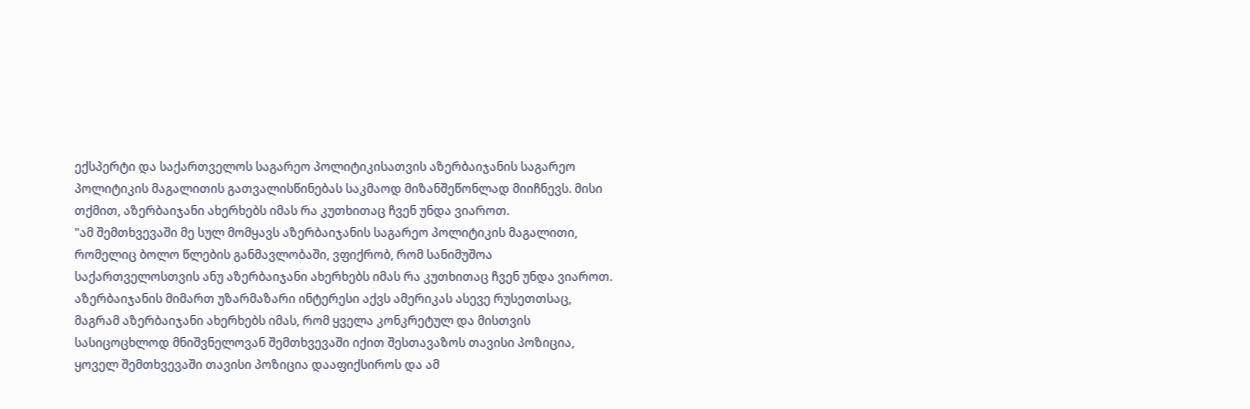ექსპერტი და საქართველოს საგარეო პოლიტიკისათვის აზერბაიჯანის საგარეო პოლიტიკის მაგალითის გათვალისწინებას საკმაოდ მიზანშეწონლად მიიჩნევს. მისი თქმით, აზერბაიჯანი ახერხებს იმას რა კუთხითაც ჩვენ უნდა ვიაროთ.
"ამ შემთხვევაში მე სულ მომყავს აზერბაიჯანის საგარეო პოლიტიკის მაგალითი, რომელიც ბოლო წლების განმავლობაში, ვფიქრობ, რომ სანიმუშოა საქართველოსთვის ანუ აზერბაიჯანი ახერხებს იმას რა კუთხითაც ჩვენ უნდა ვიაროთ. აზერბაიჯანის მიმართ უზარმაზარი ინტერესი აქვს ამერიკას ასევე რუსეთთსაც, მაგრამ აზერბაიჯანი ახერხებს იმას, რომ ყველა კონკრეტულ და მისთვის სასიცოცხლოდ მნიშვნელოვან შემთხვევაში იქით შესთავაზოს თავისი პოზიცია, ყოველ შემთხვევაში თავისი პოზიცია დააფიქსიროს და ამ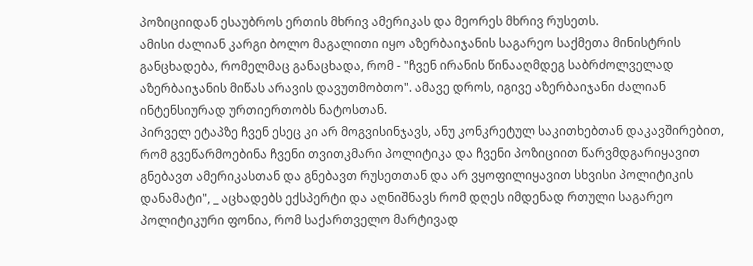პოზიციიდან ესაუბროს ერთის მხრივ ამერიკას და მეორეს მხრივ რუსეთს.
ამისი ძალიან კარგი ბოლო მაგალითი იყო აზერბაიჯანის საგარეო საქმეთა მინისტრის განცხადება, რომელმაც განაცხადა, რომ - "ჩვენ ირანის წინააღმდეგ საბრძოლველად აზერბაიჯანის მიწას არავის დავუთმობთო". ამავე დროს, იგივე აზერბაიჯანი ძალიან ინტენსიურად ურთიერთობს ნატოსთან.
პირველ ეტაპზე ჩვენ ესეც კი არ მოგვისინჯავს, ანუ კონკრეტულ საკითხებთან დაკავშირებით, რომ გვეწარმოებინა ჩვენი თვითკმარი პოლიტიკა და ჩვენი პოზიციით წარვმდგარიყავით გნებავთ ამერიკასთან და გნებავთ რუსეთთან და არ ვყოფილიყავით სხვისი პოლიტიკის დანამატი", _ აცხადებს ექსპერტი და აღნიშნავს რომ დღეს იმდენად რთული საგარეო პოლიტიკური ფონია, რომ საქართველო მარტივად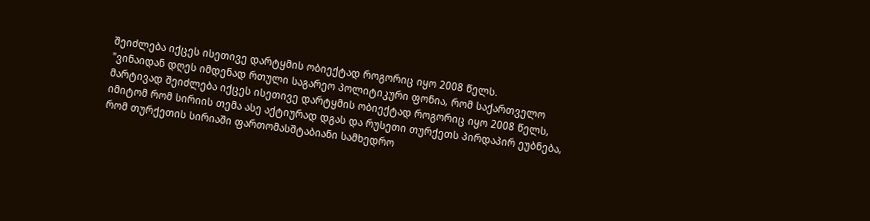შეიძლება იქცეს ისეთივე დარტყმის ობიექტად როგორიც იყო 2008 წელს.
"ვინაიდან დღეს იმდენად რთული საგარეო პოლიტიკური ფონია, რომ საქართველო მარტივად შეიძლება იქცეს ისეთივე დარტყმის ობიექტად როგორიც იყო 2008 წელს, იმიტომ რომ სირიის თემა ასე აქტიურად დგას და რუსეთი თურქეთს პირდაპირ ეუბნება, რომ თურქეთის სირიაში ფართომასშტაბიანი სამხედრო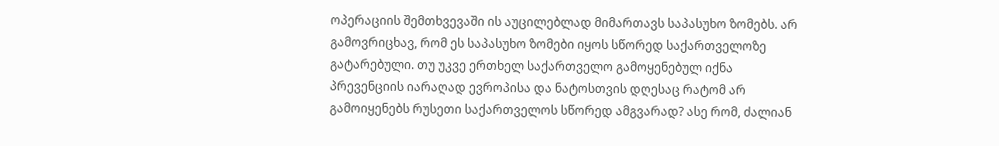ოპერაციის შემთხვევაში ის აუცილებლად მიმართავს საპასუხო ზომებს. არ გამოვრიცხავ, რომ ეს საპასუხო ზომები იყოს სწორედ საქართველოზე გატარებული. თუ უკვე ერთხელ საქართველო გამოყენებულ იქნა პრევენციის იარაღად ევროპისა და ნატოსთვის დღესაც რატომ არ გამოიყენებს რუსეთი საქართველოს სწორედ ამგვარად? ასე რომ, ძალიან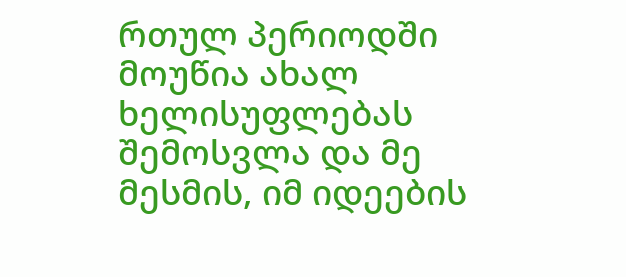რთულ პერიოდში მოუწია ახალ ხელისუფლებას შემოსვლა და მე მესმის, იმ იდეების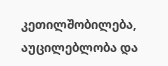კეთილშობილება, აუცილებლობა და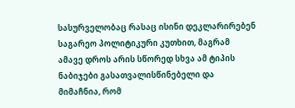სასურველობაც რასაც ისინი დეკლარირებენ საგარეო პოლიტიკური კუთხით, მაგრამ ამავე დროს არის სწორედ სხვა ამ ტიპის ნაბიჯები გასათვალისწინებელი და მიმაჩნია, რომ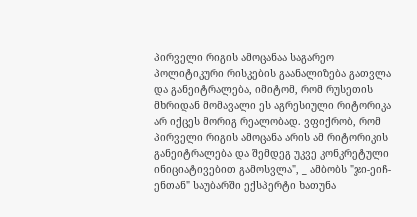პირველი რიგის ამოცანაა საგარეო პოლიტიკური რისკების გაანალიზება გათვლა და განეიტრალება, იმიტომ, რომ რუსეთის მხრიდან მომავალი ეს აგრესიული რიტორიკა არ იქცეს მორიგ რეალობად. ვფიქრობ, რომ პირველი რიგის ამოცანა არის ამ რიტორიკის განეიტრალება და შემდეგ უკვე კონკრეტული ინიციატივებით გამოსვლა", _ ამბობს "ჯი-ეიჩ-ენთან" საუბარში ექსპერტი ხათუნა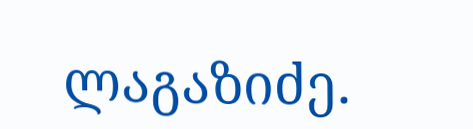ლაგაზიძე.